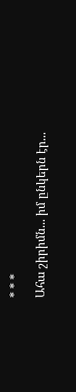* * *
Ահա շիրիմն... իմ ընկերն էր...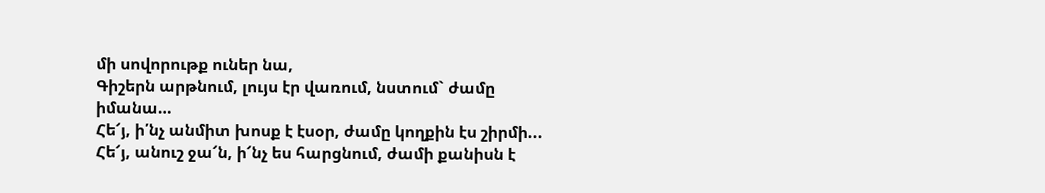մի սովորութք ուներ նա,
Գիշերն արթնում, լույս էր վառում, նստում` ժամը
իմանա…
Հե՜յ, ի՛նչ անմիտ խոսք է էսօր, ժամը կողքին էս շիրմի...
Հե՜յ, անուշ ջա՜ն, ի՜նչ ես հարցնում, ժամի քանիսն է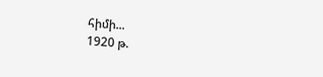հիմի...
1920 թ.